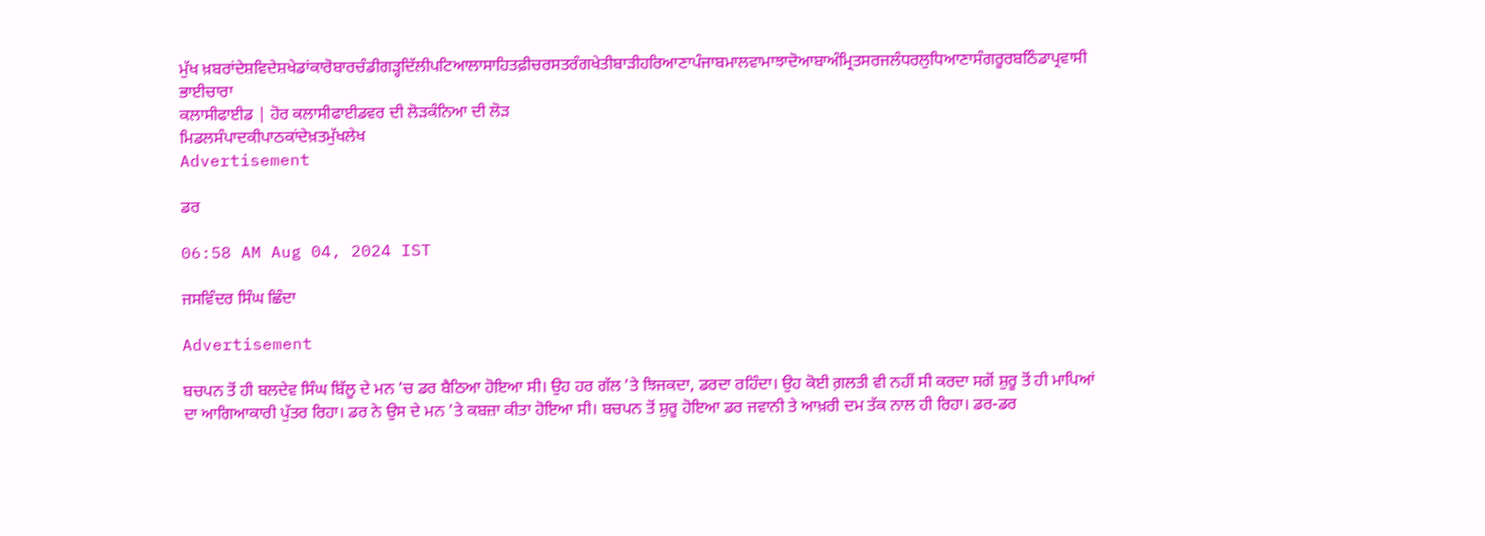ਮੁੱਖ ਖ਼ਬਰਾਂਦੇਸ਼ਵਿਦੇਸ਼ਖੇਡਾਂਕਾਰੋਬਾਰਚੰਡੀਗੜ੍ਹਦਿੱਲੀਪਟਿਆਲਾਸਾਹਿਤਫ਼ੀਚਰਸਤਰੰਗਖੇਤੀਬਾੜੀਹਰਿਆਣਾਪੰਜਾਬਮਾਲਵਾਮਾਝਾਦੋਆਬਾਅੰਮ੍ਰਿਤਸਰਜਲੰਧਰਲੁਧਿਆਣਾਸੰਗਰੂਰਬਠਿੰਡਾਪ੍ਰਵਾਸੀ ਭਾਈਚਾਰਾ
ਕਲਾਸੀਫਾਈਡ | ਹੋਰ ਕਲਾਸੀਫਾਈਡਵਰ ਦੀ ਲੋੜਕੰਨਿਆ ਦੀ ਲੋੜ
ਮਿਡਲਸੰਪਾਦਕੀਪਾਠਕਾਂਦੇਖ਼ਤਮੁੱਖਲੇਖ
Advertisement

ਡਰ

06:58 AM Aug 04, 2024 IST

ਜਸਵਿੰਦਰ ਸਿੰਘ ਛਿੰਦਾ

Advertisement

ਬਚਪਨ ਤੋਂ ਹੀ ਬਲਦੇਵ ਸਿੰਘ ਬਿੱਲੂ ਦੇ ਮਨ ’ਚ ਡਰ ਬੈਠਿਆ ਹੋਇਆ ਸੀ। ਉਹ ਹਰ ਗੱਲ ’ਤੇ ਝਿਜਕਦਾ, ਡਰਦਾ ਰਹਿੰਦਾ। ਉਹ ਕੋਈ ਗ਼ਲਤੀ ਵੀ ਨਹੀਂ ਸੀ ਕਰਦਾ ਸਗੋਂ ਸ਼ੁਰੂ ਤੋਂ ਹੀ ਮਾਪਿਆਂ ਦਾ ਆਗਿਆਕਾਰੀ ਪੁੱਤਰ ਰਿਹਾ। ਡਰ ਨੇ ਉਸ ਦੇ ਮਨ ’ਤੇ ਕਬਜ਼ਾ ਕੀਤਾ ਹੋਇਆ ਸੀ। ਬਚਪਨ ਤੋਂ ਸ਼ੁਰੂ ਹੋਇਆ ਡਰ ਜਵਾਨੀ ਤੇ ਆਖ਼ਰੀ ਦਮ ਤੱਕ ਨਾਲ ਹੀ ਰਿਹਾ। ਡਰ-ਡਰ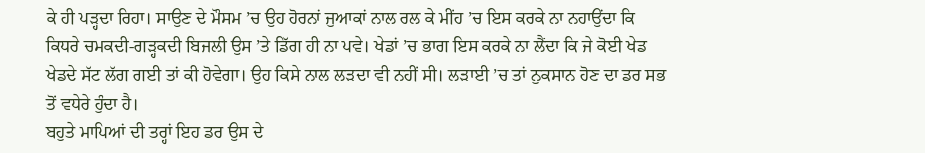ਕੇ ਹੀ ਪੜ੍ਹਦਾ ਰਿਹਾ। ਸਾਉਣ ਦੇ ਮੌਸਮ ’ਚ ਉਹ ਹੋਰਨਾਂ ਜੁਆਕਾਂ ਨਾਲ ਰਲ ਕੇ ਮੀਂਹ ’ਚ ਇਸ ਕਰਕੇ ਨਾ ਨਹਾਉਂਦਾ ਕਿ ਕਿਧਰੇ ਚਮਕਦੀ-ਗੜ੍ਹਕਦੀ ਬਿਜਲੀ ਉਸ ’ਤੇ ਡਿੱਗ ਹੀ ਨਾ ਪਵੇ। ਖੇਡਾਂ ’ਚ ਭਾਗ ਇਸ ਕਰਕੇ ਨਾ ਲੈਂਦਾ ਕਿ ਜੇ ਕੋਈ ਖੇਡ ਖੇਡਦੇ ਸੱਟ ਲੱਗ ਗਈ ਤਾਂ ਕੀ ਹੋਵੇਗਾ। ਉਹ ਕਿਸੇ ਨਾਲ ਲੜਦਾ ਵੀ ਨਹੀਂ ਸੀ। ਲੜਾਈ ’ਚ ਤਾਂ ਨੁਕਸਾਨ ਹੋਣ ਦਾ ਡਰ ਸਭ ਤੋਂ ਵਧੇਰੇ ਹੁੰਦਾ ਹੈ।
ਬਹੁਤੇ ਮਾਪਿਆਂ ਦੀ ਤਰ੍ਹਾਂ ਇਹ ਡਰ ਉਸ ਦੇ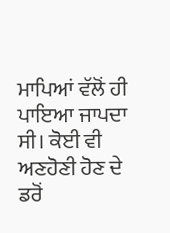ਮਾਪਿਆਂ ਵੱਲੋਂ ਹੀ ਪਾਇਆ ਜਾਪਦਾ ਸੀ। ਕੋਈ ਵੀ ਅਣਹੋਣੀ ਹੋਣ ਦੇ ਡਰੋਂ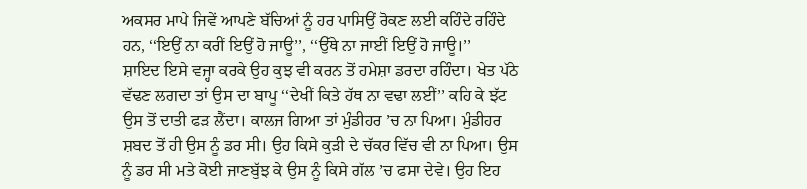ਅਕਸਰ ਮਾਪੇ ਜਿਵੇਂ ਆਪਣੇ ਬੱਚਿਆਂ ਨੂੰ ਹਰ ਪਾਸਿਉਂ ਰੋਕਣ ਲਈ ਕਹਿੰਦੇ ਰਹਿੰਦੇ ਹਨ, ‘‘ਇਉਂ ਨਾ ਕਰੀਂ ਇਉਂ ਹੋ ਜਾਊ’’, ‘‘ਉੱਥੇ ਨਾ ਜਾਈਂ ਇਉਂ ਹੋ ਜਾਊ।’’
ਸ਼ਾਇਦ ਇਸੇ ਵਜ੍ਹਾ ਕਰਕੇ ਉਹ ਕੁਝ ਵੀ ਕਰਨ ਤੋਂ ਹਮੇਸ਼ਾ ਡਰਦਾ ਰਹਿੰਦਾ। ਖੇਤ ਪੱਠੇ ਵੱਢਣ ਲਗਦਾ ਤਾਂ ਉਸ ਦਾ ਬਾਪੂ ‘‘ਦੇਖੀਂ ਕਿਤੇ ਹੱਥ ਨਾ ਵਢਾ ਲਈਂ’’ ਕਹਿ ਕੇ ਝੱਟ ਉਸ ਤੋਂ ਦਾਤੀ ਫੜ ਲੈਂਦਾ। ਕਾਲਜ ਗਿਆ ਤਾਂ ਮੁੰਡੀਹਰ ’ਚ ਨਾ ਪਿਆ। ਮੁੰਡੀਹਰ ਸ਼ਬਦ ਤੋਂ ਹੀ ਉਸ ਨੂੰ ਡਰ ਸੀ। ਉਹ ਕਿਸੇ ਕੁੜੀ ਦੇ ਚੱਕਰ ਵਿੱਚ ਵੀ ਨਾ ਪਿਆ। ਉਸ ਨੂੰ ਡਰ ਸੀ ਮਤੇ ਕੋਈ ਜਾਣਬੁੱਝ ਕੇ ਉਸ ਨੂੰ ਕਿਸੇ ਗੱਲ ’ਚ ਫਸਾ ਦੇਵੇ। ਉਹ ਇਹ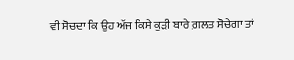ਵੀ ਸੋਚਦਾ ਕਿ ਉਹ ਅੱਜ ਕਿਸੇ ਕੁੜੀ ਬਾਰੇ ਗ਼ਲਤ ਸੋਚੇਗਾ ਤਾਂ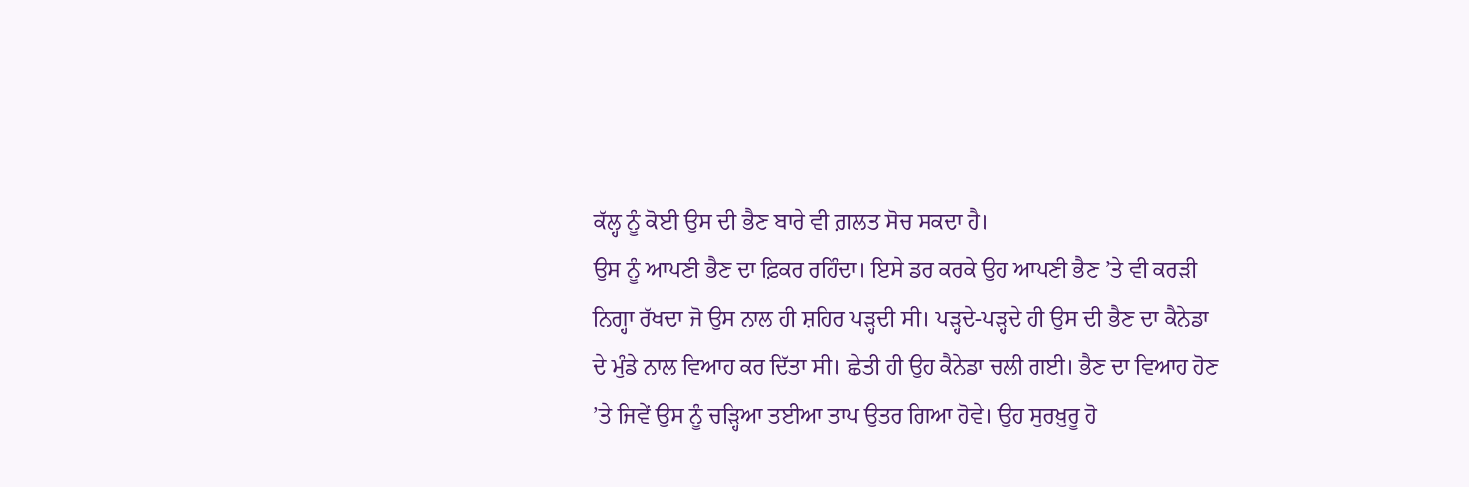ਕੱਲ੍ਹ ਨੂੰ ਕੋਈ ਉਸ ਦੀ ਭੈਣ ਬਾਰੇ ਵੀ ਗ਼ਲਤ ਸੋਚ ਸਕਦਾ ਹੈ।
ਉਸ ਨੂੰ ਆਪਣੀ ਭੈਣ ਦਾ ਫ਼ਿਕਰ ਰਹਿੰਦਾ। ਇਸੇ ਡਰ ਕਰਕੇ ਉਹ ਆਪਣੀ ਭੈਣ ’ਤੇ ਵੀ ਕਰੜੀ ਨਿਗ੍ਹਾ ਰੱਖਦਾ ਜੋ ਉਸ ਨਾਲ ਹੀ ਸ਼ਹਿਰ ਪੜ੍ਹਦੀ ਸੀ। ਪੜ੍ਹਦੇ-ਪੜ੍ਹਦੇ ਹੀ ਉਸ ਦੀ ਭੈਣ ਦਾ ਕੈਨੇਡਾ ਦੇ ਮੁੰਡੇ ਨਾਲ ਵਿਆਹ ਕਰ ਦਿੱਤਾ ਸੀ। ਛੇਤੀ ਹੀ ਉਹ ਕੈਨੇਡਾ ਚਲੀ ਗਈ। ਭੈਣ ਦਾ ਵਿਆਹ ਹੋਣ ’ਤੇ ਜਿਵੇਂ ਉਸ ਨੂੰ ਚੜ੍ਹਿਆ ਤਈਆ ਤਾਪ ਉਤਰ ਗਿਆ ਹੋਵੇ। ਉਹ ਸੁਰਖ਼ੁਰੂ ਹੋ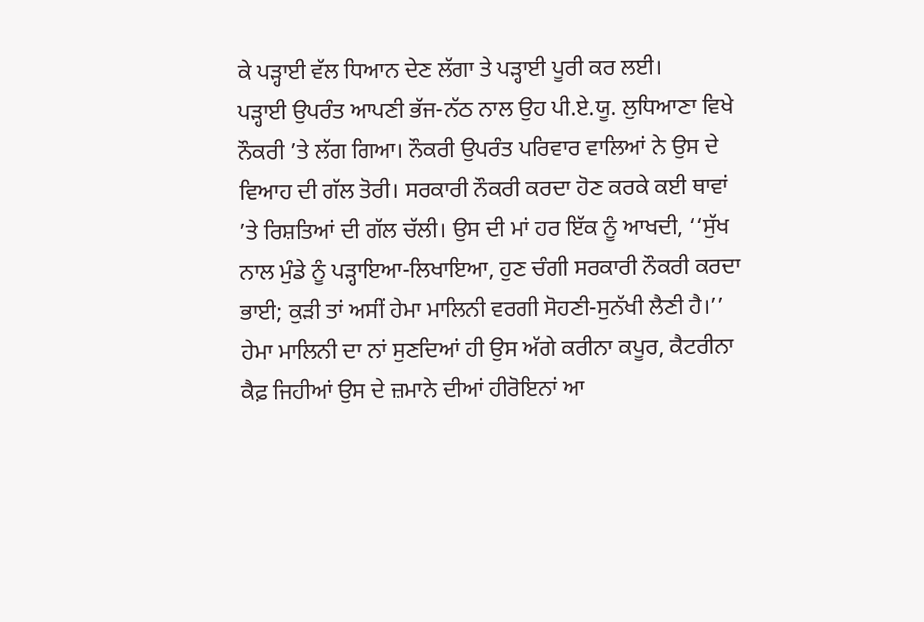ਕੇ ਪੜ੍ਹਾਈ ਵੱਲ ਧਿਆਨ ਦੇਣ ਲੱਗਾ ਤੇ ਪੜ੍ਹਾਈ ਪੂਰੀ ਕਰ ਲਈ।
ਪੜ੍ਹਾਈ ਉਪਰੰਤ ਆਪਣੀ ਭੱਜ-ਨੱਠ ਨਾਲ ਉਹ ਪੀ.ਏ.ਯੂ. ਲੁਧਿਆਣਾ ਵਿਖੇ ਨੌਕਰੀ ’ਤੇ ਲੱਗ ਗਿਆ। ਨੌਕਰੀ ਉਪਰੰਤ ਪਰਿਵਾਰ ਵਾਲਿਆਂ ਨੇ ਉਸ ਦੇ ਵਿਆਹ ਦੀ ਗੱਲ ਤੋਰੀ। ਸਰਕਾਰੀ ਨੌਕਰੀ ਕਰਦਾ ਹੋਣ ਕਰਕੇ ਕਈ ਥਾਵਾਂ ’ਤੇ ਰਿਸ਼ਤਿਆਂ ਦੀ ਗੱਲ ਚੱਲੀ। ਉਸ ਦੀ ਮਾਂ ਹਰ ਇੱਕ ਨੂੰ ਆਖਦੀ, ‘‘ਸੁੱਖ ਨਾਲ ਮੁੰਡੇ ਨੂੰ ਪੜ੍ਹਾਇਆ-ਲਿਖਾਇਆ, ਹੁਣ ਚੰਗੀ ਸਰਕਾਰੀ ਨੌਕਰੀ ਕਰਦਾ ਭਾਈ; ਕੁੜੀ ਤਾਂ ਅਸੀਂ ਹੇਮਾ ਮਾਲਿਨੀ ਵਰਗੀ ਸੋਹਣੀ-ਸੁਨੱਖੀ ਲੈਣੀ ਹੈ।’’
ਹੇਮਾ ਮਾਲਿਨੀ ਦਾ ਨਾਂ ਸੁਣਦਿਆਂ ਹੀ ਉਸ ਅੱਗੇ ਕਰੀਨਾ ਕਪੂਰ, ਕੈਟਰੀਨਾ ਕੈਫ਼ ਜਿਹੀਆਂ ਉਸ ਦੇ ਜ਼ਮਾਨੇ ਦੀਆਂ ਹੀਰੋਇਨਾਂ ਆ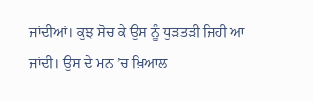ਜਾਂਦੀਆਂ। ਕੁਝ ਸੋਚ ਕੇ ਉਸ ਨੂੰ ਧੁੜਤੜੀ ਜਿਹੀ ਆ ਜਾਂਦੀ। ਉਸ ਦੇ ਮਨ ’ਚ ਖ਼ਿਆਲ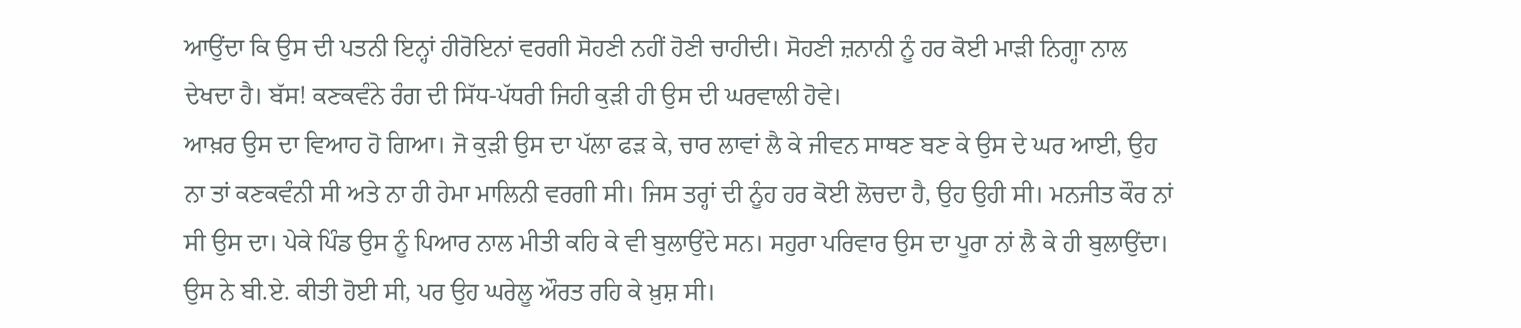ਆਉਂਦਾ ਕਿ ਉਸ ਦੀ ਪਤਨੀ ਇਨ੍ਹਾਂ ਹੀਰੋਇਨਾਂ ਵਰਗੀ ਸੋਹਣੀ ਨਹੀਂ ਹੋਣੀ ਚਾਹੀਦੀ। ਸੋਹਣੀ ਜ਼ਨਾਨੀ ਨੂੰ ਹਰ ਕੋਈ ਮਾੜੀ ਨਿਗ੍ਹਾ ਨਾਲ ਦੇਖਦਾ ਹੈ। ਬੱਸ! ਕਣਕਵੰਨੇ ਰੰਗ ਦੀ ਸਿੱਧ-ਪੱਧਰੀ ਜਿਹੀ ਕੁੜੀ ਹੀ ਉਸ ਦੀ ਘਰਵਾਲੀ ਹੋਵੇ।
ਆਖ਼ਰ ਉਸ ਦਾ ਵਿਆਹ ਹੋ ਗਿਆ। ਜੋ ਕੁੜੀ ਉਸ ਦਾ ਪੱਲਾ ਫੜ ਕੇ, ਚਾਰ ਲਾਵਾਂ ਲੈ ਕੇ ਜੀਵਨ ਸਾਥਣ ਬਣ ਕੇ ਉਸ ਦੇ ਘਰ ਆਈ, ਉਹ ਨਾ ਤਾਂ ਕਣਕਵੰਨੀ ਸੀ ਅਤੇ ਨਾ ਹੀ ਹੇਮਾ ਮਾਲਿਨੀ ਵਰਗੀ ਸੀ। ਜਿਸ ਤਰ੍ਹਾਂ ਦੀ ਨੂੰਹ ਹਰ ਕੋਈ ਲੋਚਦਾ ਹੈ, ਉਹ ਉਹੀ ਸੀ। ਮਨਜੀਤ ਕੌਰ ਨਾਂ ਸੀ ਉਸ ਦਾ। ਪੇਕੇ ਪਿੰਡ ਉਸ ਨੂੰ ਪਿਆਰ ਨਾਲ ਮੀਤੀ ਕਹਿ ਕੇ ਵੀ ਬੁਲਾਉਂਦੇ ਸਨ। ਸਹੁਰਾ ਪਰਿਵਾਰ ਉਸ ਦਾ ਪੂਰਾ ਨਾਂ ਲੈ ਕੇ ਹੀ ਬੁਲਾਉਂਦਾ। ਉਸ ਨੇ ਬੀ.ਏ. ਕੀਤੀ ਹੋਈ ਸੀ, ਪਰ ਉਹ ਘਰੇਲੂ ਔਰਤ ਰਹਿ ਕੇ ਖ਼ੁਸ਼ ਸੀ।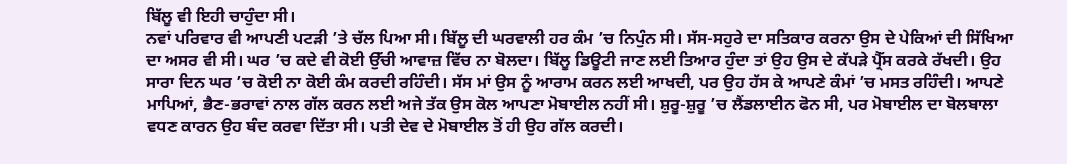ਬਿੱਲੂ ਵੀ ਇਹੀ ਚਾਹੁੰਦਾ ਸੀ।
ਨਵਾਂ ਪਰਿਵਾਰ ਵੀ ਆਪਣੀ ਪਟੜੀ ’ਤੇ ਚੱਲ ਪਿਆ ਸੀ। ਬਿੱਲੂ ਦੀ ਘਰਵਾਲੀ ਹਰ ਕੰਮ ’ਚ ਨਿਪੁੰਨ ਸੀ। ਸੱਸ-ਸਹੁਰੇ ਦਾ ਸਤਿਕਾਰ ਕਰਨਾ ਉਸ ਦੇ ਪੇਕਿਆਂ ਦੀ ਸਿੱਖਿਆ ਦਾ ਅਸਰ ਵੀ ਸੀ। ਘਰ ’ਚ ਕਦੇ ਵੀ ਕੋਈ ਉੱਚੀ ਆਵਾਜ਼ ਵਿੱਚ ਨਾ ਬੋਲਦਾ। ਬਿੱਲੂ ਡਿਊਟੀ ਜਾਣ ਲਈ ਤਿਆਰ ਹੁੰਦਾ ਤਾਂ ਉਹ ਉਸ ਦੇ ਕੱਪੜੇ ਪ੍ਰੈੱਸ ਕਰਕੇ ਰੱਖਦੀ। ਉਹ ਸਾਰਾ ਦਿਨ ਘਰ ’ਚ ਕੋਈ ਨਾ ਕੋਈ ਕੰਮ ਕਰਦੀ ਰਹਿੰਦੀ। ਸੱਸ ਮਾਂ ਉਸ ਨੂੰ ਆਰਾਮ ਕਰਨ ਲਈ ਆਖਦੀ, ਪਰ ਉਹ ਹੱਸ ਕੇ ਆਪਣੇ ਕੰਮਾਂ ’ਚ ਮਸਤ ਰਹਿੰਦੀ। ਆਪਣੇ ਮਾਪਿਆਂ, ਭੈਣ-ਭਰਾਵਾਂ ਨਾਲ ਗੱਲ ਕਰਨ ਲਈ ਅਜੇ ਤੱਕ ਉਸ ਕੋਲ ਆਪਣਾ ਮੋਬਾਈਲ ਨਹੀਂ ਸੀ। ਸ਼ੁਰੂ-ਸ਼ੁਰੂ ’ਚ ਲੈਂਡਲਾਈਨ ਫੋਨ ਸੀ, ਪਰ ਮੋਬਾਈਲ ਦਾ ਬੋਲਬਾਲਾ ਵਧਣ ਕਾਰਨ ਉਹ ਬੰਦ ਕਰਵਾ ਦਿੱਤਾ ਸੀ। ਪਤੀ ਦੇਵ ਦੇ ਮੋਬਾਈਲ ਤੋਂ ਹੀ ਉਹ ਗੱਲ ਕਰਦੀ।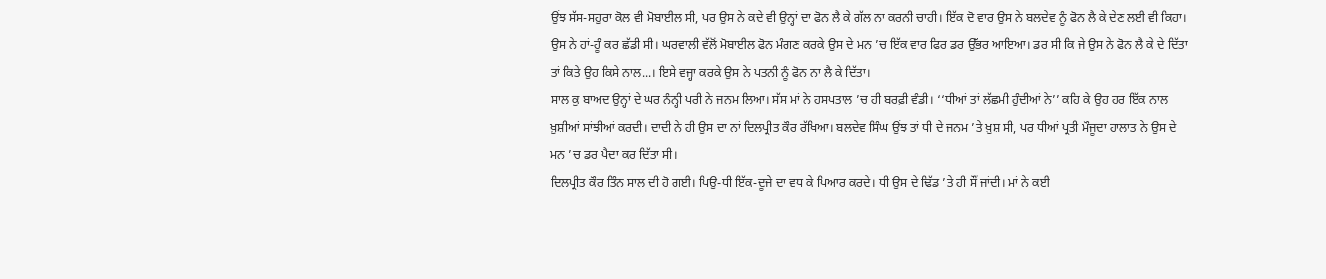ਉਂਝ ਸੱਸ-ਸਹੁਰਾ ਕੋਲ ਵੀ ਮੋਬਾਈਲ ਸੀ, ਪਰ ਉਸ ਨੇ ਕਦੇ ਵੀ ਉਨ੍ਹਾਂ ਦਾ ਫੋਨ ਲੈ ਕੇ ਗੱਲ ਨਾ ਕਰਨੀ ਚਾਹੀ। ਇੱਕ ਦੋ ਵਾਰ ਉਸ ਨੇ ਬਲਦੇਵ ਨੂੰ ਫੋਨ ਲੈ ਕੇ ਦੇਣ ਲਈ ਵੀ ਕਿਹਾ। ਉਸ ਨੇ ਹਾਂ-ਹੂੰ ਕਰ ਛੱਡੀ ਸੀ। ਘਰਵਾਲੀ ਵੱਲੋਂ ਮੋਬਾਈਲ ਫੋਨ ਮੰਗਣ ਕਰਕੇ ਉਸ ਦੇ ਮਨ ’ਚ ਇੱਕ ਵਾਰ ਫਿਰ ਡਰ ਉੱਭਰ ਆਇਆ। ਡਰ ਸੀ ਕਿ ਜੇ ਉਸ ਨੇ ਫੋਨ ਲੈ ਕੇ ਦੇ ਦਿੱਤਾ ਤਾਂ ਕਿਤੇ ਉਹ ਕਿਸੇ ਨਾਲ...। ਇਸੇ ਵਜ੍ਹਾ ਕਰਕੇ ਉਸ ਨੇ ਪਤਨੀ ਨੂੰ ਫੋਨ ਨਾ ਲੈ ਕੇ ਦਿੱਤਾ।
ਸਾਲ ਕੁ ਬਾਅਦ ਉਨ੍ਹਾਂ ਦੇ ਘਰ ਨੰਨ੍ਹੀ ਪਰੀ ਨੇ ਜਨਮ ਲਿਆ। ਸੱਸ ਮਾਂ ਨੇ ਹਸਪਤਾਲ ’ਚ ਹੀ ਬਰਫ਼ੀ ਵੰਡੀ। ‘‘ਧੀਆਂ ਤਾਂ ਲੱਛਮੀ ਹੁੰਦੀਆਂ ਨੇ’’ ਕਹਿ ਕੇ ਉਹ ਹਰ ਇੱਕ ਨਾਲ ਖ਼ੁਸ਼ੀਆਂ ਸਾਂਝੀਆਂ ਕਰਦੀ। ਦਾਦੀ ਨੇ ਹੀ ਉਸ ਦਾ ਨਾਂ ਦਿਲਪ੍ਰੀਤ ਕੌਰ ਰੱਖਿਆ। ਬਲਦੇਵ ਸਿੰਘ ਉਂਝ ਤਾਂ ਧੀ ਦੇ ਜਨਮ ’ਤੇ ਖ਼ੁਸ਼ ਸੀ, ਪਰ ਧੀਆਂ ਪ੍ਰਤੀ ਮੌਜੂਦਾ ਹਾਲਾਤ ਨੇ ਉਸ ਦੇ ਮਨ ’ਚ ਡਰ ਪੈਦਾ ਕਰ ਦਿੱਤਾ ਸੀ।
ਦਿਲਪ੍ਰੀਤ ਕੌਰ ਤਿੰਨ ਸਾਲ ਦੀ ਹੋ ਗਈ। ਪਿਉ-ਧੀ ਇੱਕ-ਦੂਜੇ ਦਾ ਵਧ ਕੇ ਪਿਆਰ ਕਰਦੇ। ਧੀ ਉਸ ਦੇ ਢਿੱਡ ’ਤੇ ਹੀ ਸੌਂ ਜਾਂਦੀ। ਮਾਂ ਨੇ ਕਈ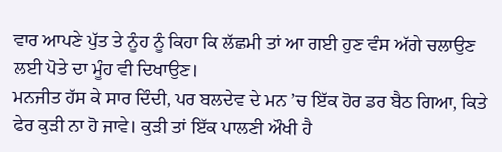ਵਾਰ ਆਪਣੇ ਪੁੱਤ ਤੇ ਨੂੰਹ ਨੂੰ ਕਿਹਾ ਕਿ ਲੱਛਮੀ ਤਾਂ ਆ ਗਈ ਹੁਣ ਵੰਸ ਅੱਗੇ ਚਲਾਉਣ ਲਈ ਪੋਤੇ ਦਾ ਮੂੰਹ ਵੀ ਦਿਖਾਉਣ।
ਮਨਜੀਤ ਹੱਸ ਕੇ ਸਾਰ ਦਿੰਦੀ, ਪਰ ਬਲਦੇਵ ਦੇ ਮਨ ’ਚ ਇੱਕ ਹੋਰ ਡਰ ਬੈਠ ਗਿਆ, ਕਿਤੇ ਫੇਰ ਕੁੜੀ ਨਾ ਹੋ ਜਾਵੇ। ਕੁੜੀ ਤਾਂ ਇੱਕ ਪਾਲਣੀ ਔਖੀ ਹੈ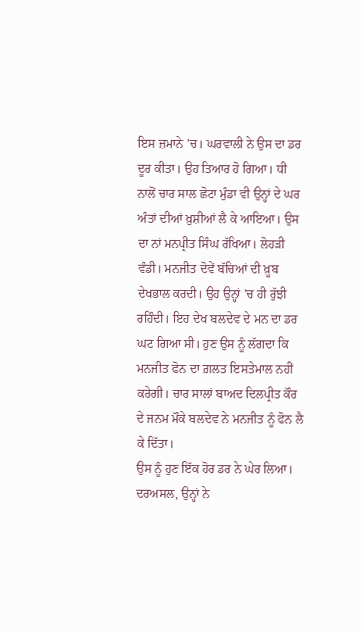ਇਸ ਜ਼ਮਾਨੇ ’ਚ। ਘਰਵਾਲੀ ਨੇ ਉਸ ਦਾ ਡਰ ਦੂਰ ਕੀਤਾ। ਉਹ ਤਿਆਰ ਹੋ ਗਿਆ। ਧੀ ਨਾਲੋਂ ਚਾਰ ਸਾਲ ਛੋਟਾ ਮੁੰਡਾ ਵੀ ਉਨ੍ਹਾਂ ਦੇ ਘਰ ਅੰਤਾਂ ਦੀਆਂ ਖ਼ੁਸ਼ੀਆਂ ਲੈ ਕੇ ਆਇਆ। ਉਸ ਦਾ ਨਾਂ ਮਨਪ੍ਰੀਤ ਸਿੰਘ ਰੱਖਿਆ। ਲੋਹੜੀ ਵੰਡੀ। ਮਨਜੀਤ ਦੋਵੇਂ ਬੱਚਿਆਂ ਦੀ ਖ਼ੂਬ ਦੇਖਭਾਲ ਕਰਦੀ। ਉਹ ਉਨ੍ਹਾਂ ’ਚ ਹੀ ਰੁੱਝੀ ਰਹਿੰਦੀ। ਇਹ ਦੇਖ ਬਲਦੇਵ ਦੇ ਮਨ ਦਾ ਡਰ ਘਟ ਗਿਆ ਸੀ। ਹੁਣ ਉਸ ਨੂੰ ਲੱਗਦਾ ਕਿ ਮਨਜੀਤ ਫੋਨ ਦਾ ਗ਼ਲਤ ਇਸਤੇਮਾਲ ਨਹੀਂ ਕਰੇਗੀ। ਚਾਰ ਸਾਲਾਂ ਬਾਅਦ ਦਿਲਪ੍ਰੀਤ ਕੌਰ ਦੇ ਜਨਮ ਮੌਕੇ ਬਲਦੇਵ ਨੇ ਮਨਜੀਤ ਨੂੰ ਫੋਨ ਲੈ ਕੇ ਦਿੱਤਾ।
ਉਸ ਨੂੰ ਹੁਣ ਇੱਕ ਹੋਰ ਡਰ ਨੇ ਘੇਰ ਲਿਆ। ਦਰਅਸਲ, ਉਨ੍ਹਾਂ ਨੇ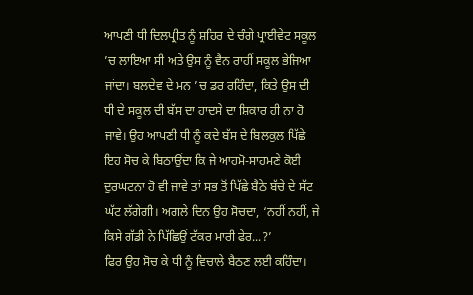ਆਪਣੀ ਧੀ ਦਿਲਪ੍ਰੀਤ ਨੂੰ ਸ਼ਹਿਰ ਦੇ ਚੰਗੇ ਪ੍ਰਾਈਵੇਟ ਸਕੂਲ ’ਚ ਲਾਇਆ ਸੀ ਅਤੇ ਉਸ ਨੂੰ ਵੈਨ ਰਾਹੀਂ ਸਕੂਲ ਭੇਜਿਆ ਜਾਂਦਾ। ਬਲਦੇਵ ਦੇ ਮਨ ’ਚ ਡਰ ਰਹਿੰਦਾ, ਕਿਤੇ ਉਸ ਦੀ ਧੀ ਦੇ ਸਕੂਲ ਦੀ ਬੱਸ ਦਾ ਹਾਦਸੇ ਦਾ ਸ਼ਿਕਾਰ ਹੀ ਨਾ ਹੋ ਜਾਵੇ। ਉਹ ਆਪਣੀ ਧੀ ਨੂੰ ਕਦੇ ਬੱਸ ਦੇ ਬਿਲਕੁਲ ਪਿੱਛੇ ਇਹ ਸੋਚ ਕੇ ਬਿਠਾਉਂਦਾ ਕਿ ਜੇ ਆਹਮੋ-ਸਾਹਮਣੇ ਕੋਈ ਦੁਰਘਟਨਾ ਹੋ ਵੀ ਜਾਵੇ ਤਾਂ ਸਭ ਤੋਂ ਪਿੱਛੇ ਬੈਠੇ ਬੱਚੇ ਦੇ ਸੱਟ ਘੱਟ ਲੱਗੇਗੀ। ਅਗਲੇ ਦਿਨ ਉਹ ਸੋਚਦਾ, ‘ਨਹੀਂ ਨਹੀਂ, ਜੇ ਕਿਸੇ ਗੱਡੀ ਨੇ ਪਿੱਛਿਉਂ ਟੱਕਰ ਮਾਰੀ ਫੇਰ...?’
ਫਿਰ ਉਹ ਸੋਚ ਕੇ ਧੀ ਨੂੰ ਵਿਚਾਲੇ ਬੈਠਣ ਲਈ ਕਹਿੰਦਾ।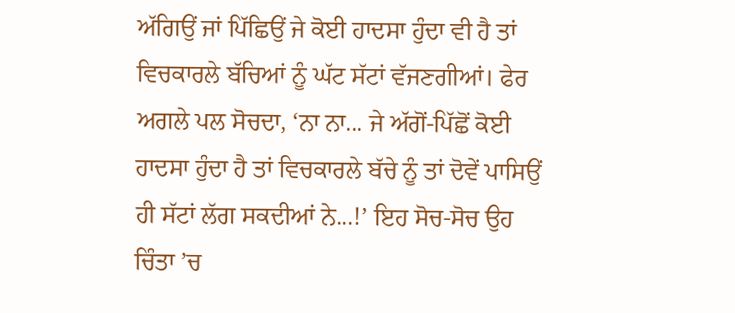ਅੱਗਿਉਂ ਜਾਂ ਪਿੱਛਿਉਂ ਜੇ ਕੋਈ ਹਾਦਸਾ ਹੁੰਦਾ ਵੀ ਹੈ ਤਾਂ ਵਿਚਕਾਰਲੇ ਬੱਚਿਆਂ ਨੂੰ ਘੱਟ ਸੱਟਾਂ ਵੱਜਣਗੀਆਂ। ਫੇਰ ਅਗਲੇ ਪਲ ਸੋਚਦਾ, ‘ਨਾ ਨਾ... ਜੇ ਅੱਗੋਂ-ਪਿੱਛੋਂ ਕੋਈ ਹਾਦਸਾ ਹੁੰਦਾ ਹੈ ਤਾਂ ਵਿਚਕਾਰਲੇ ਬੱਚੇ ਨੂੰ ਤਾਂ ਦੋਵੇਂ ਪਾਸਿਉਂ ਹੀ ਸੱਟਾਂ ਲੱਗ ਸਕਦੀਆਂ ਨੇ...!’ ਇਹ ਸੋਚ-ਸੋਚ ਉਹ ਚਿੰਤਾ ’ਚ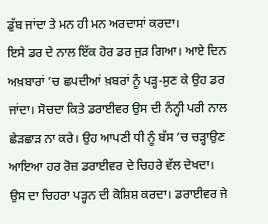ਡੁੱਬ ਜਾਂਦਾ ਤੇ ਮਨ ਹੀ ਮਨ ਅਰਦਾਸਾਂ ਕਰਦਾ।
ਇਸੇ ਡਰ ਦੇ ਨਾਲ ਇੱਕ ਹੋਰ ਡਰ ਜੁੜ ਗਿਆ। ਆਏ ਦਿਨ ਅਖ਼ਬਾਰਾਂ ’ਚ ਛਪਦੀਆਂ ਖ਼ਬਰਾਂ ਨੂੰ ਪੜ੍ਹ-ਸੁਣ ਕੇ ਉਹ ਡਰ ਜਾਂਦਾ। ਸੋਚਦਾ ਕਿਤੇ ਡਰਾਈਵਰ ਉਸ ਦੀ ਨੰਨ੍ਹੀ ਪਰੀ ਨਾਲ ਛੇੜਛਾੜ ਨਾ ਕਰੇ। ਉਹ ਆਪਣੀ ਧੀ ਨੂੰ ਬੱਸ ’ਚ ਚੜ੍ਹਾਉਣ ਆਇਆ ਹਰ ਰੋਜ਼ ਡਰਾਈਵਰ ਦੇ ਚਿਹਰੇ ਵੱਲ ਦੇਖਦਾ। ਉਸ ਦਾ ਚਿਹਰਾ ਪੜ੍ਹਨ ਦੀ ਕੋਸ਼ਿਸ਼ ਕਰਦਾ। ਡਰਾਈਵਰ ਜੇ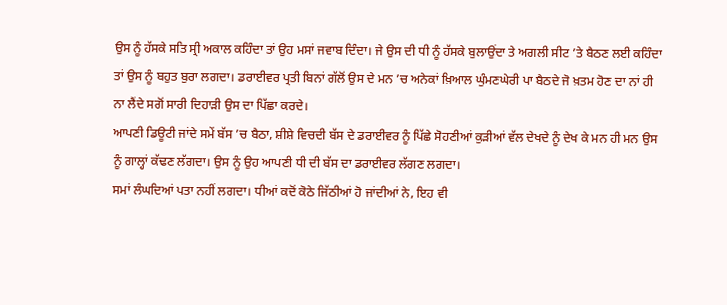ਉਸ ਨੂੰ ਹੱਸਕੇ ਸਤਿ ਸ੍ਰੀ ਅਕਾਲ ਕਹਿੰਦਾ ਤਾਂ ਉਹ ਮਸਾਂ ਜਵਾਬ ਦਿੰਦਾ। ਜੇ ਉਸ ਦੀ ਧੀ ਨੂੰ ਹੱਸਕੇ ਬੁਲਾਉਂਦਾ ਤੇ ਅਗਲੀ ਸੀਟ ’ਤੇ ਬੈਠਣ ਲਈ ਕਹਿੰਦਾ ਤਾਂ ਉਸ ਨੂੰ ਬਹੁਤ ਬੁਰਾ ਲਗਦਾ। ਡਰਾਈਵਰ ਪ੍ਰਤੀ ਬਿਨਾਂ ਗੱਲੋਂ ਉਸ ਦੇ ਮਨ ’ਚ ਅਨੇਕਾਂ ਖ਼ਿਆਲ ਘੁੰਮਣਘੇਰੀ ਪਾ ਬੈਠਦੇ ਜੋ ਖ਼ਤਮ ਹੋਣ ਦਾ ਨਾਂ ਹੀ ਨਾ ਲੈਂਦੇ ਸਗੋਂ ਸਾਰੀ ਦਿਹਾੜੀ ਉਸ ਦਾ ਪਿੱਛਾ ਕਰਦੇ।
ਆਪਣੀ ਡਿਊਟੀ ਜਾਂਦੇ ਸਮੇਂ ਬੱਸ ’ਚ ਬੈਠਾ, ਸ਼ੀਸ਼ੇ ਵਿਚਦੀ ਬੱਸ ਦੇ ਡਰਾਈਵਰ ਨੂੰ ਪਿੱਛੇ ਸੋਹਣੀਆਂ ਕੁੜੀਆਂ ਵੱਲ ਦੇਖਦੇ ਨੂੰ ਦੇਖ ਕੇ ਮਨ ਹੀ ਮਨ ਉਸ ਨੂੰ ਗਾਲ੍ਹਾਂ ਕੱਢਣ ਲੱਗਦਾ। ਉਸ ਨੂੰ ਉਹ ਆਪਣੀ ਧੀ ਦੀ ਬੱਸ ਦਾ ਡਰਾਈਵਰ ਲੱਗਣ ਲਗਦਾ।
ਸਮਾਂ ਲੰਘਦਿਆਂ ਪਤਾ ਨਹੀਂ ਲਗਦਾ। ਧੀਆਂ ਕਦੋਂ ਕੋਠੇ ਜਿੱਠੀਆਂ ਹੋ ਜਾਂਦੀਆਂ ਨੇ, ਇਹ ਵੀ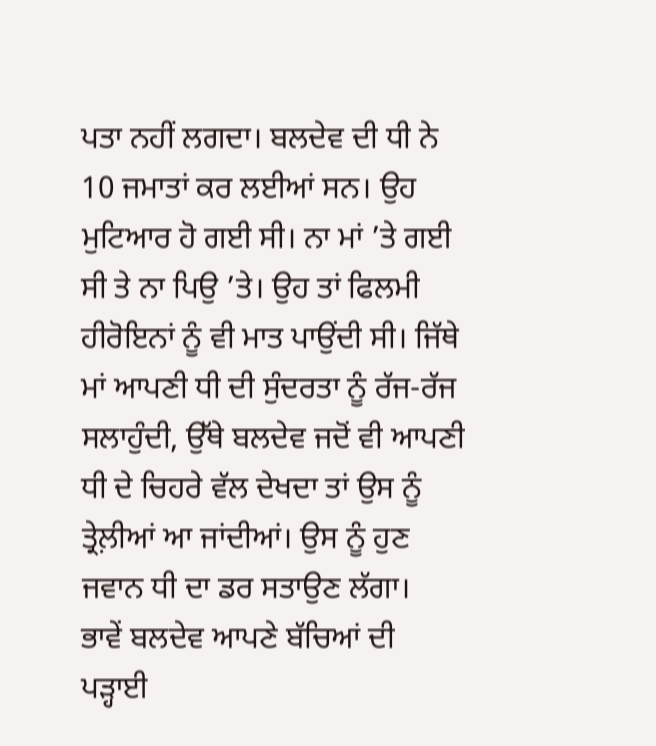ਪਤਾ ਨਹੀਂ ਲਗਦਾ। ਬਲਦੇਵ ਦੀ ਧੀ ਨੇ 10 ਜਮਾਤਾਂ ਕਰ ਲਈਆਂ ਸਨ। ਉਹ ਮੁਟਿਆਰ ਹੋ ਗਈ ਸੀ। ਨਾ ਮਾਂ ’ਤੇ ਗਈ ਸੀ ਤੇ ਨਾ ਪਿਉ ’ਤੇ। ਉਹ ਤਾਂ ਫਿਲਮੀ ਹੀਰੋਇਨਾਂ ਨੂੰ ਵੀ ਮਾਤ ਪਾਉਂਦੀ ਸੀ। ਜਿੱਥੇ ਮਾਂ ਆਪਣੀ ਧੀ ਦੀ ਸੁੰਦਰਤਾ ਨੂੰ ਰੱਜ-ਰੱਜ ਸਲਾਹੁੰਦੀ, ਉੱਥੇ ਬਲਦੇਵ ਜਦੋਂ ਵੀ ਆਪਣੀ ਧੀ ਦੇ ਚਿਹਰੇ ਵੱਲ ਦੇਖਦਾ ਤਾਂ ਉਸ ਨੂੰ ਤ੍ਰੇਲ਼ੀਆਂ ਆ ਜਾਂਦੀਆਂ। ਉਸ ਨੂੰ ਹੁਣ ਜਵਾਨ ਧੀ ਦਾ ਡਰ ਸਤਾਉਣ ਲੱਗਾ।
ਭਾਵੇਂ ਬਲਦੇਵ ਆਪਣੇ ਬੱਚਿਆਂ ਦੀ ਪੜ੍ਹਾਈ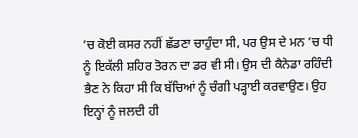’ਚ ਕੋਈ ਕਸਰ ਨਹੀਂ ਛੱਡਣਾ ਚਾਹੁੰਦਾ ਸੀ, ਪਰ ਉਸ ਦੇ ਮਨ ’ਚ ਧੀ ਨੂੰ ਇਕੱਲੀ ਸ਼ਹਿਰ ਤੋਰਨ ਦਾ ਡਰ ਵੀ ਸੀ। ਉਸ ਦੀ ਕੈਨੇਡਾ ਰਹਿੰਦੀ ਭੈਣ ਨੇ ਕਿਹਾ ਸੀ ਕਿ ਬੱਚਿਆਂ ਨੂੰ ਚੰਗੀ ਪੜ੍ਹਾਈ ਕਰਵਾਉਣ। ਉਹ ਇਨ੍ਹਾਂ ਨੂੰ ਜਲਦੀ ਹੀ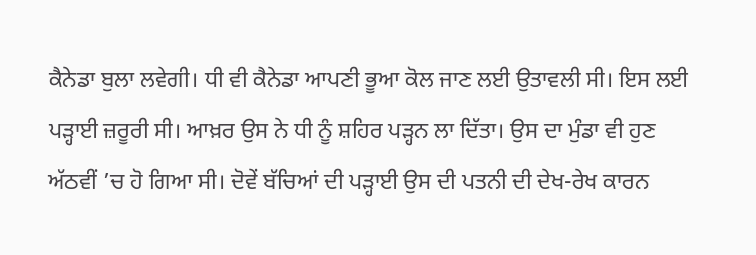ਕੈਨੇਡਾ ਬੁਲਾ ਲਵੇਗੀ। ਧੀ ਵੀ ਕੈਨੇਡਾ ਆਪਣੀ ਭੂਆ ਕੋਲ ਜਾਣ ਲਈ ਉਤਾਵਲੀ ਸੀ। ਇਸ ਲਈ ਪੜ੍ਹਾਈ ਜ਼ਰੂਰੀ ਸੀ। ਆਖ਼ਰ ਉਸ ਨੇ ਧੀ ਨੂੰ ਸ਼ਹਿਰ ਪੜ੍ਹਨ ਲਾ ਦਿੱਤਾ। ਉਸ ਦਾ ਮੁੰਡਾ ਵੀ ਹੁਣ ਅੱਠਵੀਂ ’ਚ ਹੋ ਗਿਆ ਸੀ। ਦੋਵੇਂ ਬੱਚਿਆਂ ਦੀ ਪੜ੍ਹਾਈ ਉਸ ਦੀ ਪਤਨੀ ਦੀ ਦੇਖ-ਰੇਖ ਕਾਰਨ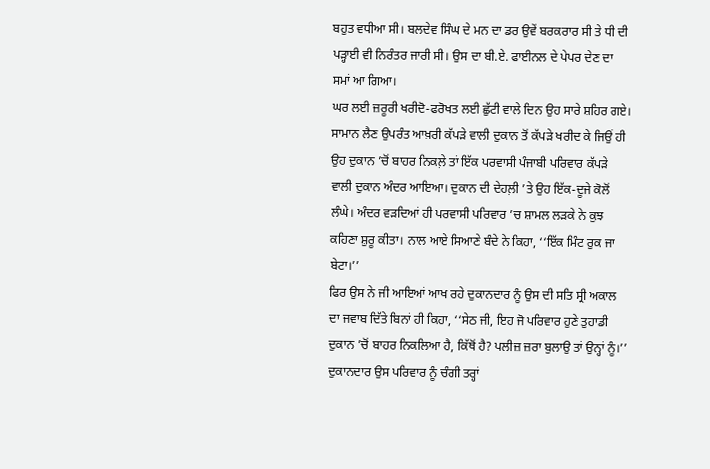ਬਹੁਤ ਵਧੀਆ ਸੀ। ਬਲਦੇਵ ਸਿੰਘ ਦੇ ਮਨ ਦਾ ਡਰ ਉਵੇਂ ਬਰਕਰਾਰ ਸੀ ਤੇ ਧੀ ਦੀ ਪੜ੍ਹਾਈ ਵੀ ਨਿਰੰਤਰ ਜਾਰੀ ਸੀ। ਉਸ ਦਾ ਬੀ.ਏ. ਫਾਈਨਲ ਦੇ ਪੇਪਰ ਦੇਣ ਦਾ ਸਮਾਂ ਆ ਗਿਆ।
ਘਰ ਲਈ ਜ਼ਰੂਰੀ ਖਰੀਦੋ-ਫਰੋਖਤ ਲਈ ਛੁੱਟੀ ਵਾਲੇ ਦਿਨ ਉਹ ਸਾਰੇ ਸ਼ਹਿਰ ਗਏ। ਸਾਮਾਨ ਲੈਣ ਉਪਰੰਤ ਆਖ਼ਰੀ ਕੱਪੜੇ ਵਾਲੀ ਦੁਕਾਨ ਤੋਂ ਕੱਪੜੇ ਖਰੀਦ ਕੇ ਜਿਉਂ ਹੀ ਉਹ ਦੁਕਾਨ ’ਚੋਂ ਬਾਹਰ ਨਿਕਲ਼ੇ ਤਾਂ ਇੱਕ ਪਰਵਾਸੀ ਪੰਜਾਬੀ ਪਰਿਵਾਰ ਕੱਪੜੇ ਵਾਲੀ ਦੁਕਾਨ ਅੰਦਰ ਆਇਆ। ਦੁਕਾਨ ਦੀ ਦੇਹਲ਼ੀ ’ਤੇ ਉਹ ਇੱਕ-ਦੂਜੇ ਕੋਲੋਂ ਲੰਘੇ। ਅੰਦਰ ਵੜਦਿਆਂ ਹੀ ਪਰਵਾਸੀ ਪਰਿਵਾਰ ’ਚ ਸ਼ਾਮਲ ਲੜਕੇ ਨੇ ਕੁਝ ਕਹਿਣਾ ਸ਼ੁਰੂ ਕੀਤਾ। ਨਾਲ ਆਏ ਸਿਆਣੇ ਬੰਦੇ ਨੇ ਕਿਹਾ, ‘‘ਇੱਕ ਮਿੰਟ ਰੁਕ ਜਾ ਬੇਟਾ।’’
ਫਿਰ ਉਸ ਨੇ ਜੀ ਆਇਆਂ ਆਖ ਰਹੇ ਦੁਕਾਨਦਾਰ ਨੂੰ ਉਸ ਦੀ ਸਤਿ ਸ੍ਰੀ ਅਕਾਲ ਦਾ ਜਵਾਬ ਦਿੱਤੇ ਬਿਨਾਂ ਹੀ ਕਿਹਾ, ‘‘ਸੇਠ ਜੀ, ਇਹ ਜੋ ਪਰਿਵਾਰ ਹੁਣੇ ਤੁਹਾਡੀ ਦੁਕਾਨ ’ਚੋਂ ਬਾਹਰ ਨਿਕਲਿਆ ਹੈ, ਕਿੱਥੋਂ ਹੈ? ਪਲੀਜ਼ ਜ਼ਰਾ ਬੁਲਾਉ ਤਾਂ ਉਨ੍ਹਾਂ ਨੂੰ।’’
ਦੁਕਾਨਦਾਰ ਉਸ ਪਰਿਵਾਰ ਨੂੰ ਚੰਗੀ ਤਰ੍ਹਾਂ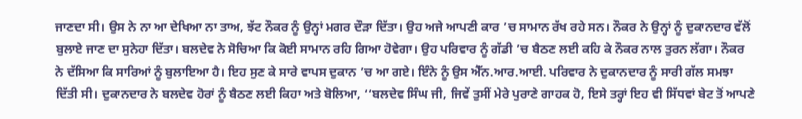ਜਾਣਦਾ ਸੀ। ਉਸ ਨੇ ਨਾ ਆ ਦੇਖਿਆ ਨਾ ਤਾਅ, ਝੱਟ ਨੌਕਰ ਨੂੰ ਉਨ੍ਹਾਂ ਮਗਰ ਦੌੜਾ ਦਿੱਤਾ। ਉਹ ਅਜੇ ਆਪਣੀ ਕਾਰ ’ਚ ਸਾਮਾਨ ਰੱਖ ਰਹੇ ਸਨ। ਨੌਕਰ ਨੇ ਉਨ੍ਹਾਂ ਨੂੰ ਦੁਕਾਨਦਾਰ ਵੱਲੋਂ ਬੁਲਾਏ ਜਾਣ ਦਾ ਸੁਨੇਹਾ ਦਿੱਤਾ। ਬਲਦੇਵ ਨੇ ਸੋਚਿਆ ਕਿ ਕੋਈ ਸਾਮਾਨ ਰਹਿ ਗਿਆ ਹੋਵੇਗਾ। ਉਹ ਪਰਿਵਾਰ ਨੂੰ ਗੱਡੀ ’ਚ ਬੈਠਣ ਲਈ ਕਹਿ ਕੇ ਨੌਕਰ ਨਾਲ ਤੁਰਨ ਲੱਗਾ। ਨੌਕਰ ਨੇ ਦੱਸਿਆ ਕਿ ਸਾਰਿਆਂ ਨੂੰ ਬੁਲਾਇਆ ਹੈ। ਇਹ ਸੁਣ ਕੇ ਸਾਰੇ ਵਾਪਸ ਦੁਕਾਨ ’ਚ ਆ ਗਏ। ਇੰਨੇ ਨੂੰ ਉਸ ਐੱਨ.ਆਰ.ਆਈ. ਪਰਿਵਾਰ ਨੇ ਦੁਕਾਨਦਾਰ ਨੂੰ ਸਾਰੀ ਗੱਲ ਸਮਝਾ ਦਿੱਤੀ ਸੀ। ਦੁਕਾਨਦਾਰ ਨੇ ਬਲਦੇਵ ਹੋਰਾਂ ਨੂੰ ਬੈਠਣ ਲਈ ਕਿਹਾ ਅਤੇ ਬੋਲਿਆ, ‘‘ਬਲਦੇਵ ਸਿੰਘ ਜੀ, ਜਿਵੇਂ ਤੁਸੀਂ ਮੇਰੇ ਪੁਰਾਣੇ ਗਾਹਕ ਹੋ, ਇਸੇ ਤਰ੍ਹਾਂ ਇਹ ਵੀ ਸਿੱਧਵਾਂ ਬੇਟ ਤੋਂ ਆਪਣੇ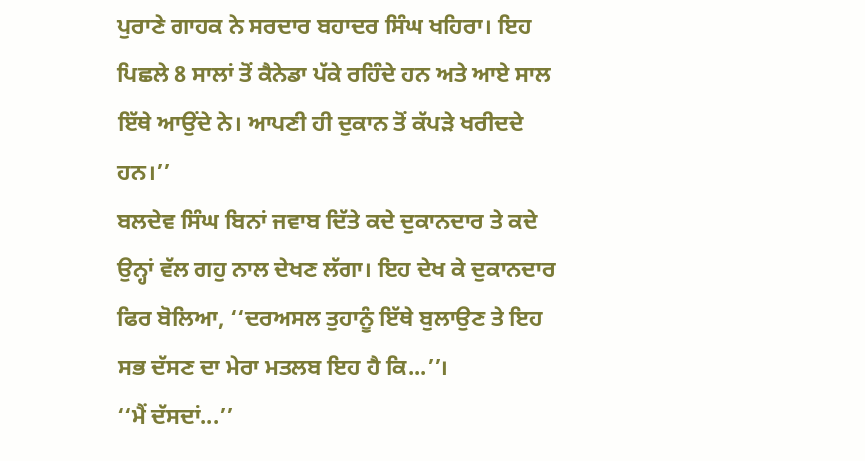ਪੁਰਾਣੇ ਗਾਹਕ ਨੇ ਸਰਦਾਰ ਬਹਾਦਰ ਸਿੰਘ ਖਹਿਰਾ। ਇਹ ਪਿਛਲੇ 8 ਸਾਲਾਂ ਤੋਂ ਕੈਨੇਡਾ ਪੱਕੇ ਰਹਿੰਦੇ ਹਨ ਅਤੇ ਆਏ ਸਾਲ ਇੱਥੇ ਆਉਂਦੇ ਨੇ। ਆਪਣੀ ਹੀ ਦੁਕਾਨ ਤੋਂ ਕੱਪੜੇ ਖਰੀਦਦੇ ਹਨ।’’
ਬਲਦੇਵ ਸਿੰਘ ਬਿਨਾਂ ਜਵਾਬ ਦਿੱਤੇ ਕਦੇ ਦੁਕਾਨਦਾਰ ਤੇ ਕਦੇ ਉਨ੍ਹਾਂ ਵੱਲ ਗਹੁ ਨਾਲ ਦੇਖਣ ਲੱਗਾ। ਇਹ ਦੇਖ ਕੇ ਦੁਕਾਨਦਾਰ ਫਿਰ ਬੋਲਿਆ, ‘‘ਦਰਅਸਲ ਤੁਹਾਨੂੰ ਇੱਥੇ ਬੁਲਾਉਣ ਤੇ ਇਹ ਸਭ ਦੱਸਣ ਦਾ ਮੇਰਾ ਮਤਲਬ ਇਹ ਹੈ ਕਿ...’’।
‘‘ਮੈਂ ਦੱਸਦਾਂ...’’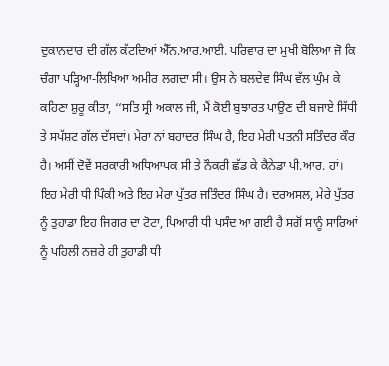ਦੁਕਾਨਦਾਰ ਦੀ ਗੱਲ ਕੱਟਦਿਆਂ ਐੱਨ.ਆਰ.ਆਈ. ਪਰਿਵਾਰ ਦਾ ਮੁਖੀ ਬੋਲਿਆ ਜੋ ਕਿ ਚੰਗਾ ਪੜ੍ਹਿਆ-ਲਿਖਿਆ ਅਮੀਰ ਲਗਦਾ ਸੀ। ਉਸ ਨੇ ਬਲਦੇਵ ਸਿੰਘ ਵੱਲ ਘੁੰਮ ਕੇ ਕਹਿਣਾ ਸ਼ੁਰੂ ਕੀਤਾ, ‘‘ਸਤਿ ਸ੍ਰੀ ਅਕਾਲ ਜੀ, ਮੈਂ ਕੋਈ ਬੁਝਾਰਤ ਪਾਉਣ ਦੀ ਬਜਾਏ ਸਿੱਧੀ ਤੇ ਸਪੱਸ਼ਟ ਗੱਲ ਦੱਸਦਾਂ। ਮੇਰਾ ਨਾਂ ਬਹਾਦਰ ਸਿੰਘ ਹੈ, ਇਹ ਮੇਰੀ ਪਤਨੀ ਸਤਿੰਦਰ ਕੌਰ ਹੈ। ਅਸੀਂ ਦੋਵੇਂ ਸਰਕਾਰੀ ਅਧਿਆਪਕ ਸੀ ਤੇ ਨੌਕਰੀ ਛੱਡ ਕੇ ਕੈਨੇਡਾ ਪੀ.ਆਰ. ਹਾਂ। ਇਹ ਮੇਰੀ ਧੀ ਪਿੰਕੀ ਅਤੇ ਇਹ ਮੇਰਾ ਪੁੱਤਰ ਜਤਿੰਦਰ ਸਿੰਘ ਹੈ। ਦਰਅਸਲ, ਮੇਰੇ ਪੁੱਤਰ ਨੂੰ ਤੁਹਾਡਾ ਇਹ ਜਿਗਰ ਦਾ ਟੋਟਾ, ਪਿਆਰੀ ਧੀ ਪਸੰਦ ਆ ਗਈ ਹੈ ਸਗੋਂ ਸਾਨੂੰ ਸਾਰਿਆਂ ਨੂੰ ਪਹਿਲੀ ਨਜ਼ਰੇ ਹੀ ਤੁਹਾਡੀ ਧੀ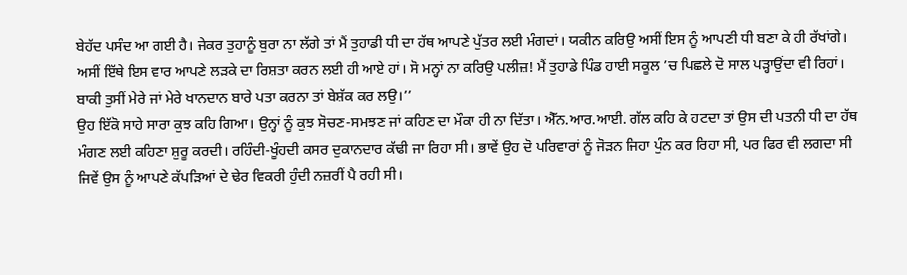ਬੇਹੱਦ ਪਸੰਦ ਆ ਗਈ ਹੈ। ਜੇਕਰ ਤੁਹਾਨੂੰ ਬੁਰਾ ਨਾ ਲੱਗੇ ਤਾਂ ਮੈਂ ਤੁਹਾਡੀ ਧੀ ਦਾ ਹੱਥ ਆਪਣੇ ਪੁੱਤਰ ਲਈ ਮੰਗਦਾਂ। ਯਕੀਨ ਕਰਿਉ ਅਸੀਂ ਇਸ ਨੂੰ ਆਪਣੀ ਧੀ ਬਣਾ ਕੇ ਹੀ ਰੱਖਾਂਗੇ। ਅਸੀਂ ਇੱਥੇ ਇਸ ਵਾਰ ਆਪਣੇ ਲੜਕੇ ਦਾ ਰਿਸ਼ਤਾ ਕਰਨ ਲਈ ਹੀ ਆਏ ਹਾਂ। ਸੋ ਮਨ੍ਹਾਂ ਨਾ ਕਰਿਉ ਪਲੀਜ਼! ਮੈਂ ਤੁਹਾਡੇ ਪਿੰਡ ਹਾਈ ਸਕੂਲ ’ਚ ਪਿਛਲੇ ਦੋ ਸਾਲ ਪੜ੍ਹਾਉਂਦਾ ਵੀ ਰਿਹਾਂ। ਬਾਕੀ ਤੁਸੀਂ ਮੇਰੇ ਜਾਂ ਮੇਰੇ ਖਾਨਦਾਨ ਬਾਰੇ ਪਤਾ ਕਰਨਾ ਤਾਂ ਬੇਸ਼ੱਕ ਕਰ ਲਉ।’’
ਉਹ ਇੱਕੋ ਸਾਹੇ ਸਾਰਾ ਕੁਝ ਕਹਿ ਗਿਆ। ਉਨ੍ਹਾਂ ਨੂੰ ਕੁਝ ਸੋਚਣ-ਸਮਝਣ ਜਾਂ ਕਹਿਣ ਦਾ ਮੌਕਾ ਹੀ ਨਾ ਦਿੱਤਾ। ਐੱਨ.ਆਰ.ਆਈ. ਗੱਲ ਕਹਿ ਕੇ ਹਟਦਾ ਤਾਂ ਉਸ ਦੀ ਪਤਨੀ ਧੀ ਦਾ ਹੱਥ ਮੰਗਣ ਲਈ ਕਹਿਣਾ ਸ਼ੁਰੂ ਕਰਦੀ। ਰਹਿੰਦੀ-ਖੂੰਹਦੀ ਕਸਰ ਦੁਕਾਨਦਾਰ ਕੱਢੀ ਜਾ ਰਿਹਾ ਸੀ। ਭਾਵੇਂ ਉਹ ਦੋ ਪਰਿਵਾਰਾਂ ਨੂੰ ਜੋੜਨ ਜਿਹਾ ਪੁੰਨ ਕਰ ਰਿਹਾ ਸੀ, ਪਰ ਫਿਰ ਵੀ ਲਗਦਾ ਸੀ ਜਿਵੇਂ ਉਸ ਨੂੰ ਆਪਣੇ ਕੱਪੜਿਆਂ ਦੇ ਢੇਰ ਵਿਕਰੀ ਹੁੰਦੀ ਨਜ਼ਰੀਂ ਪੈ ਰਹੀ ਸੀ।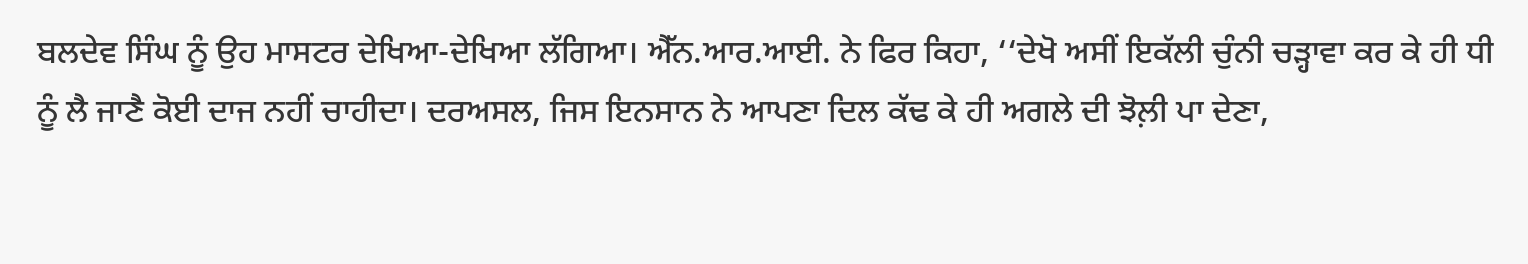ਬਲਦੇਵ ਸਿੰਘ ਨੂੰ ਉਹ ਮਾਸਟਰ ਦੇਖਿਆ-ਦੇਖਿਆ ਲੱਗਿਆ। ਐੱਨ.ਆਰ.ਆਈ. ਨੇ ਫਿਰ ਕਿਹਾ, ‘‘ਦੇਖੋ ਅਸੀਂ ਇਕੱਲੀ ਚੁੰਨੀ ਚੜ੍ਹਾਵਾ ਕਰ ਕੇ ਹੀ ਧੀ ਨੂੰ ਲੈ ਜਾਣੈ ਕੋਈ ਦਾਜ ਨਹੀਂ ਚਾਹੀਦਾ। ਦਰਅਸਲ, ਜਿਸ ਇਨਸਾਨ ਨੇ ਆਪਣਾ ਦਿਲ ਕੱਢ ਕੇ ਹੀ ਅਗਲੇ ਦੀ ਝੋਲ਼ੀ ਪਾ ਦੇਣਾ,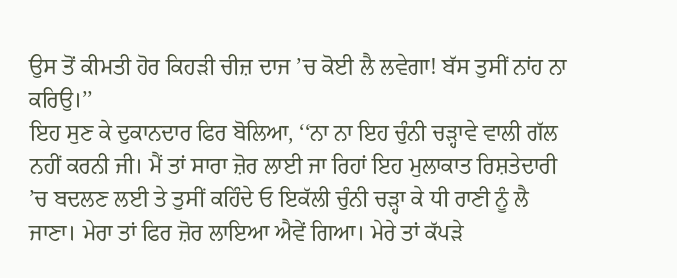ਉਸ ਤੋਂ ਕੀਮਤੀ ਹੋਰ ਕਿਹੜੀ ਚੀਜ਼ ਦਾਜ ’ਚ ਕੋਈ ਲੈ ਲਵੇਗਾ! ਬੱਸ ਤੁਸੀਂ ਨਾਂਹ ਨਾ ਕਰਿਉ।’’
ਇਹ ਸੁਣ ਕੇ ਦੁਕਾਨਦਾਰ ਫਿਰ ਬੋਲਿਆ, ‘‘ਨਾ ਨਾ ਇਹ ਚੁੰਨੀ ਚੜ੍ਹਾਵੇ ਵਾਲੀ ਗੱਲ ਨਹੀਂ ਕਰਨੀ ਜੀ। ਮੈਂ ਤਾਂ ਸਾਰਾ ਜ਼ੋਰ ਲਾਈ ਜਾ ਰਿਹਾਂ ਇਹ ਮੁਲਾਕਾਤ ਰਿਸ਼ਤੇਦਾਰੀ ’ਚ ਬਦਲਣ ਲਈ ਤੇ ਤੁਸੀਂ ਕਹਿੰਦੇ ਓ ਇਕੱਲੀ ਚੁੰਨੀ ਚੜ੍ਹਾ ਕੇ ਧੀ ਰਾਣੀ ਨੂੰ ਲੈ ਜਾਣਾ। ਮੇਰਾ ਤਾਂ ਫਿਰ ਜ਼ੋਰ ਲਾਇਆ ਐਵੇਂ ਗਿਆ। ਮੇਰੇ ਤਾਂ ਕੱਪੜੇ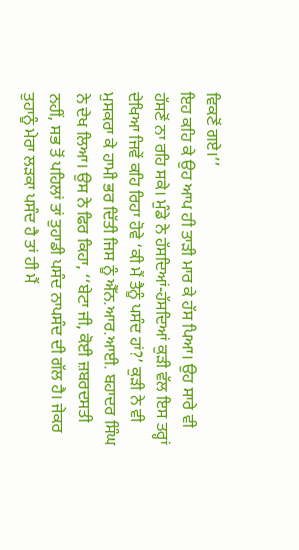ਵਿਕਣੋਂ ਗਏ।’’
ਇਹ ਕਹਿ ਕੇ ਉਹ ਆਪ ਹੀ ਤਾੜੀ ਮਾਰ ਕੇ ਹੱਸ ਪਿਆ। ਉਹ ਸਾਰੇ ਵੀ ਹੱਸਣੋਂ ਨਾ ਰਹਿ ਸਕੇ। ਮੁੰਡੇ ਨੇ ਹੱਸਦਿਆਂ-ਹੱਸਦਿਆਂ ਕੁੜੀ ਵੱਲ ਇਸ ਤਰ੍ਹਾਂ ਦੇਖਿਆ ਜਿਵੇਂ ਕਹਿ ਰਿਹਾ ਹੋਵੇ ‘ਕੀ ਮੈਂ ਤੈਨੂੰ ਪਸੰਦ ਹਾਂ?’ ਕੁੜੀ ਨੇ ਵੀ ਮੁਸਕਰਾ ਕੇ ਹਾਮੀ ਭਰ ਦਿੱਤੀ ਜਿਸ ਨੂੰ ਐੱਨ.ਆਰ.ਆਈ. ਬਹਾਦਰ ਸਿੰਘ ਨੇ ਦੇਖ ਲਿਆ। ਉਸ ਨੇ ਫਿਰ ਕਿਹਾ, ‘‘ਬੇਟਾ ਜੀ, ਕੋਈ ਜ਼ਬਰਦਸਤੀ ਨਹੀਂ, ਸਭ ਤੋਂ ਪਹਿਲਾਂ ਤਾਂ ਤੁਹਾਡੀ ਪਸੰਦ ਨਾਪਸੰਦ ਦੀ ਗੱਲ ਹੈ। ਜੇਕਰ ਤੁਹਾਨੂੰ ਮੇਰਾ ਲੜਕਾ ਪਸੰਦ ਹੈ ਤਾਂ ਹੀ ਮੈਂ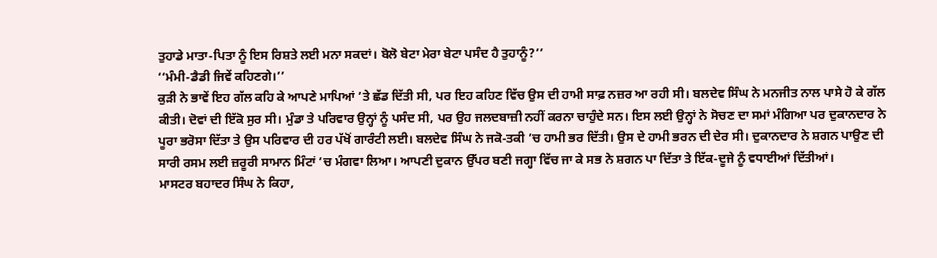ਤੁਹਾਡੇ ਮਾਤਾ-ਪਿਤਾ ਨੂੰ ਇਸ ਰਿਸ਼ਤੇ ਲਈ ਮਨਾ ਸਕਦਾਂ। ਬੋਲੋ ਬੇਟਾ ਮੇਰਾ ਬੇਟਾ ਪਸੰਦ ਹੈ ਤੁਹਾਨੂੰ?’’
‘‘ਮੰਮੀ-ਡੈਡੀ ਜਿਵੇਂ ਕਹਿਣਗੇ।’’
ਕੁੜੀ ਨੇ ਭਾਵੇਂ ਇਹ ਗੱਲ ਕਹਿ ਕੇ ਆਪਣੇ ਮਾਪਿਆਂ ’ਤੇ ਛੱਡ ਦਿੱਤੀ ਸੀ, ਪਰ ਇਹ ਕਹਿਣ ਵਿੱਚ ਉਸ ਦੀ ਹਾਮੀ ਸਾਫ਼ ਨਜ਼ਰ ਆ ਰਹੀ ਸੀ। ਬਲਦੇਵ ਸਿੰਘ ਨੇ ਮਨਜੀਤ ਨਾਲ ਪਾਸੇ ਹੋ ਕੇ ਗੱਲ ਕੀਤੀ। ਦੋਵਾਂ ਦੀ ਇੱਕੋ ਸੁਰ ਸੀ। ਮੁੰਡਾ ਤੇ ਪਰਿਵਾਰ ਉਨ੍ਹਾਂ ਨੂੰ ਪਸੰਦ ਸੀ, ਪਰ ਉਹ ਜਲਦਬਾਜ਼ੀ ਨਹੀਂ ਕਰਨਾ ਚਾਹੁੰਦੇ ਸਨ। ਇਸ ਲਈ ਉਨ੍ਹਾਂ ਨੇ ਸੋਚਣ ਦਾ ਸਮਾਂ ਮੰਗਿਆ ਪਰ ਦੁਕਾਨਦਾਰ ਨੇ ਪੂਰਾ ਭਰੋਸਾ ਦਿੱਤਾ ਤੇ ਉਸ ਪਰਿਵਾਰ ਦੀ ਹਰ ਪੱਖੋਂ ਗਾਰੰਟੀ ਲਈ। ਬਲਦੇਵ ਸਿੰਘ ਨੇ ਜਕੋ-ਤਕੀ ’ਚ ਹਾਮੀ ਭਰ ਦਿੱਤੀ। ਉਸ ਦੇ ਹਾਮੀ ਭਰਨ ਦੀ ਦੇਰ ਸੀ। ਦੁਕਾਨਦਾਰ ਨੇ ਸ਼ਗਨ ਪਾਉਣ ਦੀ ਸਾਰੀ ਰਸਮ ਲਈ ਜ਼ਰੂਰੀ ਸਾਮਾਨ ਮਿੰਟਾਂ ’ਚ ਮੰਗਵਾ ਲਿਆ। ਆਪਣੀ ਦੁਕਾਨ ਉੱਪਰ ਬਣੀ ਜਗ੍ਹਾ ਵਿੱਚ ਜਾ ਕੇ ਸਭ ਨੇ ਸ਼ਗਨ ਪਾ ਦਿੱਤਾ ਤੇ ਇੱਕ-ਦੂਜੇ ਨੂੰ ਵਧਾਈਆਂ ਦਿੱਤੀਆਂ।
ਮਾਸਟਰ ਬਹਾਦਰ ਸਿੰਘ ਨੇ ਕਿਹਾ,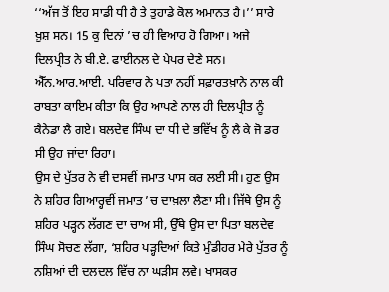‘‘ਅੱਜ ਤੋਂ ਇਹ ਸਾਡੀ ਧੀ ਹੈ ਤੇ ਤੁਹਾਡੇ ਕੋਲ ਅਮਾਨਤ ਹੈ।’’ ਸਾਰੇ ਖ਼ੁਸ਼ ਸਨ। 15 ਕੁ ਦਿਨਾਂ ’ਚ ਹੀ ਵਿਆਹ ਹੋ ਗਿਆ। ਅਜੇ ਦਿਲਪ੍ਰੀਤ ਨੇ ਬੀ.ਏ. ਫਾਈਨਲ ਦੇ ਪੇਪਰ ਦੇਣੇ ਸਨ। ਐੱਨ.ਆਰ.ਆਈ. ਪਰਿਵਾਰ ਨੇ ਪਤਾ ਨਹੀਂ ਸਫ਼ਾਰਤਖ਼ਾਨੇ ਨਾਲ ਕੀ ਰਾਬਤਾ ਕਾਇਮ ਕੀਤਾ ਕਿ ਉਹ ਆਪਣੇ ਨਾਲ ਹੀ ਦਿਲਪ੍ਰੀਤ ਨੂੰ ਕੈਨੇਡਾ ਲੈ ਗਏ। ਬਲਦੇਵ ਸਿੰਘ ਦਾ ਧੀ ਦੇ ਭਵਿੱਖ ਨੂੰ ਲੈ ਕੇ ਜੋ ਡਰ ਸੀ ਉਹ ਜਾਂਦਾ ਰਿਹਾ।
ਉਸ ਦੇ ਪੁੱਤਰ ਨੇ ਵੀ ਦਸਵੀਂ ਜਮਾਤ ਪਾਸ ਕਰ ਲਈ ਸੀ। ਹੁਣ ਉਸ ਨੇ ਸ਼ਹਿਰ ਗਿਆਰ੍ਹਵੀਂ ਜਮਾਤ ’ਚ ਦਾਖ਼ਲਾ ਲੈਣਾ ਸੀ। ਜਿੱਥੇ ਉਸ ਨੂੰ ਸ਼ਹਿਰ ਪੜ੍ਹਨ ਲੱਗਣ ਦਾ ਚਾਅ ਸੀ, ਉੱਥੇ ਉਸ ਦਾ ਪਿਤਾ ਬਲਦੇਵ ਸਿੰਘ ਸੋਚਣ ਲੱਗਾ, ‘ਸ਼ਹਿਰ ਪੜ੍ਹਦਿਆਂ ਕਿਤੇ ਮੁੰਡੀਹਰ ਮੇਰੇ ਪੁੱਤਰ ਨੂੰ ਨਸ਼ਿਆਂ ਦੀ ਦਲਦਲ ਵਿੱਚ ਨਾ ਘੜੀਸ ਲਵੇ। ਖਾਸਕਰ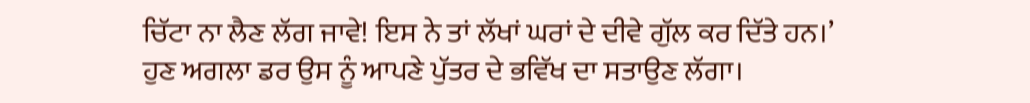ਚਿੱਟਾ ਨਾ ਲੈਣ ਲੱਗ ਜਾਵੇ! ਇਸ ਨੇ ਤਾਂ ਲੱਖਾਂ ਘਰਾਂ ਦੇ ਦੀਵੇ ਗੁੱਲ ਕਰ ਦਿੱਤੇ ਹਨ।’
ਹੁਣ ਅਗਲਾ ਡਰ ਉਸ ਨੂੰ ਆਪਣੇ ਪੁੱਤਰ ਦੇ ਭਵਿੱਖ ਦਾ ਸਤਾਉਣ ਲੱਗਾ।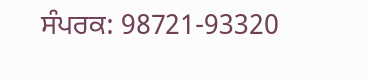ਸੰਪਰਕ: 98721-93320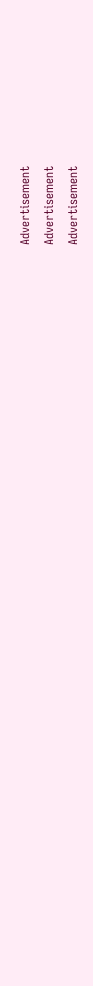Advertisement
Advertisement
Advertisement